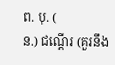ព. បុ. (
ន.) ជណ្ដើរ (គួរនឹង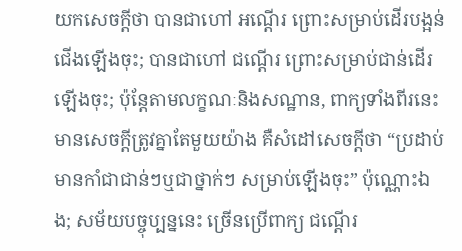យកសេចក្ដីថា បានជាហៅ អណ្ដើរ ព្រោះសម្រាប់ដើរបង្អន់ជើងឡើងចុះ; បានជាហៅ ជណ្ដើរ ព្រោះសម្រាប់ជាន់ដើរឡើងចុះ; ប៉ុន្តែតាមលក្ខណៈនិងសណ្ឋាន, ពាក្យទាំងពីរនេះមានសេចក្ដីត្រូវគ្នាតែមួយយ៉ាង គឺសំដៅសេចក្ដីថា “ប្រដាប់មានកាំជាជាន់ៗឬជាថ្នាក់ៗ សម្រាប់ឡើងចុះ” ប៉ុណ្ណោះឯង; សម័យបច្ចុប្បន្ននេះ ច្រើនប្រើពាក្យ ជណ្ដើរ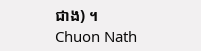ជាង) ។
Chuon Nath